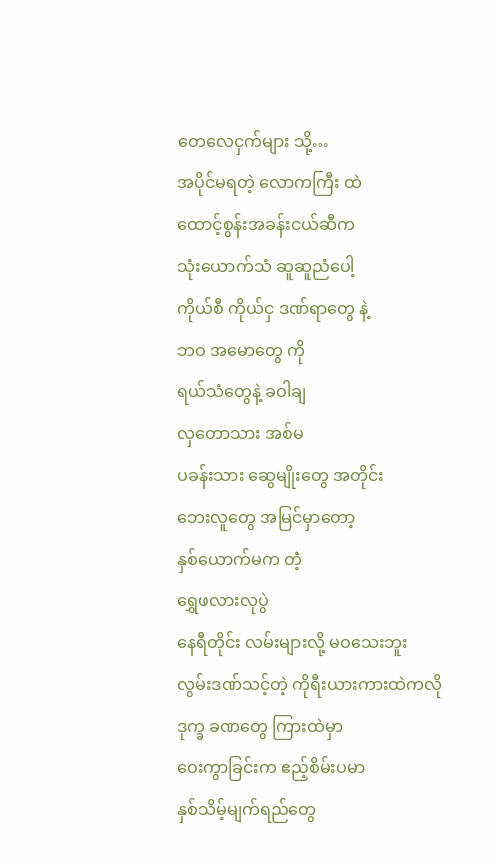တေလေငှက်များ သို့…
အပိုင်မရတဲ့ လောကကြီး ထဲ
ထောင့်စွန်းအခန်းငယ်ဆီက
သုံးယောက်သံ ဆူဆူညံပေါ့
ကိုယ်စီ ကိုယ်ငှ ဒဏ်ရာတွေ နဲ့
ဘဝ အမောတွေ ကို
ရယ်သံတွေနဲ့ ခဝါချ
လှတောသား အစ်မ
ပခန်းသား ဆွေမျိုးတွေ အတိုင်း
ဘေးလူတွေ အမြင်မှာတော့
နှစ်ယောက်မက တဲံ့
ရွှေဖလားလုပွဲ
နေရီတိုင်း လမ်းများလို့ မဝသေးဘူး
လွမ်းဒဏ်သင့်တဲ့ ကိုရီးယားကားထဲကလို
ဒုက္ခ ခဏတွေ ကြားထဲမှာ
ဝေးကွာခြင်းက ဧည့်စိမ်းပမာ
နှစ်သိမ့်မျက်ရည်တွေ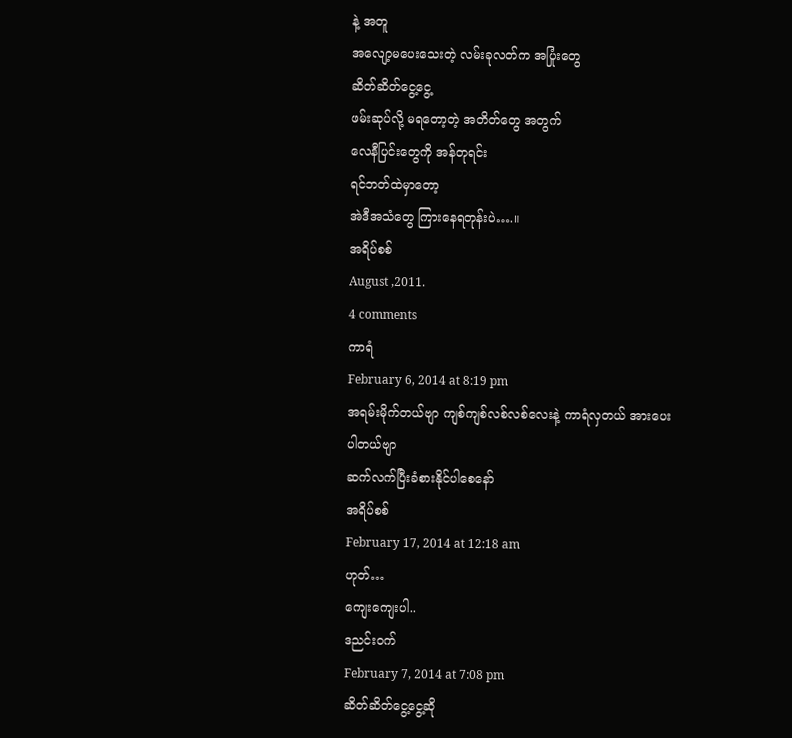နဲ့ အတူ
အလျော့မပေးသေးတဲ့ လမ်းခုလတ်က အပြုံးတွေ
ဆိတ်ဆိတ်ငွေ့ငွေ့
ဖမ်းဆုပ်လို့ မရတော့တဲ့ အတိတ်တွေ အတွက်
လေနီပြင်းတွေကို အန်တုရင်း
ရင်ဘတ်ထဲမှာတော့
အဲဒီအသံတွေ ကြားနေရတုန်းပဲ….။
အရိပ်စစ်
August ,2011.
4 comments
ကာရံ
February 6, 2014 at 8:19 pm
အရမ်းမိုက်တယ်ဗျာ ကျစ်ကျစ်လစ်လစ်လေးနဲ့ ကာရံလှတယ် အားပေးပါတယ်ဗျာ
ဆက်လက်ပြီးခံစားနိုင်ပါစေနော်
အရိပ်စစ်
February 17, 2014 at 12:18 am
ဟုတ်…
ကျေးကျေးပါ..
ဒညင်းဝက်
February 7, 2014 at 7:08 pm
ဆိတ်ဆိတ်ငွေ့ငွေ့ဆို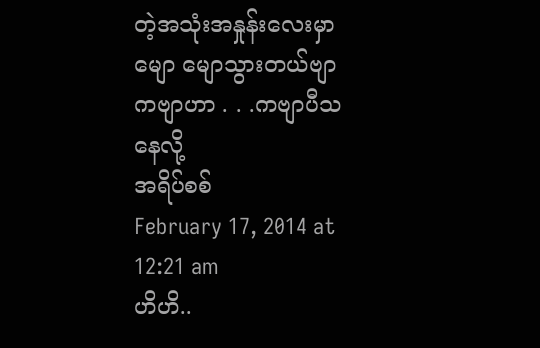တဲ့အသုံးအနှုန်းလေးမှာ
မျော မျောသွားတယ်ဗျာ
ကဗျာဟာ . . .ကဗျာပီသနေလို့
အရိပ်စစ်
February 17, 2014 at 12:21 am
ဟိဟိ..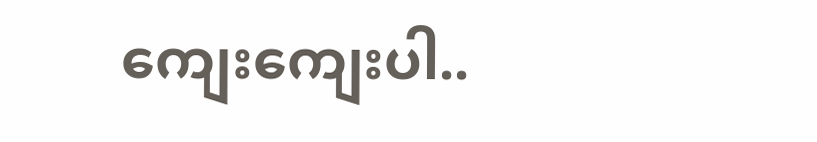ကျေးကျေးပါ..